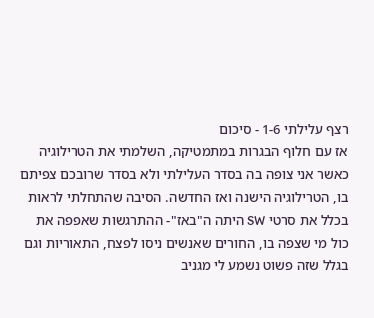רצף עלילתי 1-6 - סיכום
אז עם חלוף הבגרות במתמטיקה, השלמתי את הטרילוגיה כאשר אני צופה בה בסדר העלילתי ולא בסדר שרובכם צפיתם בו, הטרילוגיה הישנה ואז החדשה. הסיבה שהתחלתי לראות בכלל את סרטי SW היתה ה"באז"- ההתרגשות שאפפה את כול מי שצפה בו, החורים שאנשים ניסו לפצח, התאוריות וגם בגלל שזה פשוט נשמע לי מגניב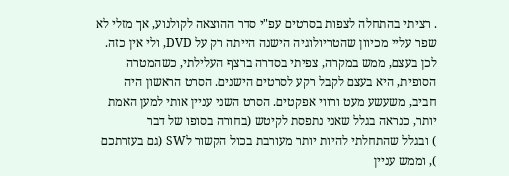. רציתי בהתחלה לצפות בסרטים עפ"י סדר ההוצאה לקולנוע, אך מזלי לא שפר עליי מכיוון שהטריולוגיה הישנה הייתה רק על DVD, ולי אין כזה. לכן בעצם, ממש במקרה, צפיתי בסדרה ברצף העלילתי, כשהמטרה הסופית, היא בעצם לקבל רקע לסרטים הישנים. הסרט הראשון היה חביב, משעשע מעט ורווי אפקטים. הסרט השני עניין אותי למען האמת יותר, כנראה בגלל שאני נתפסת לקיטש (בחורה בסופו של דבר
) ובגלל שהתחלתי להיות יותר מעורבת בכול הקשור לSW (גם בעזרתכם
), וממש עניין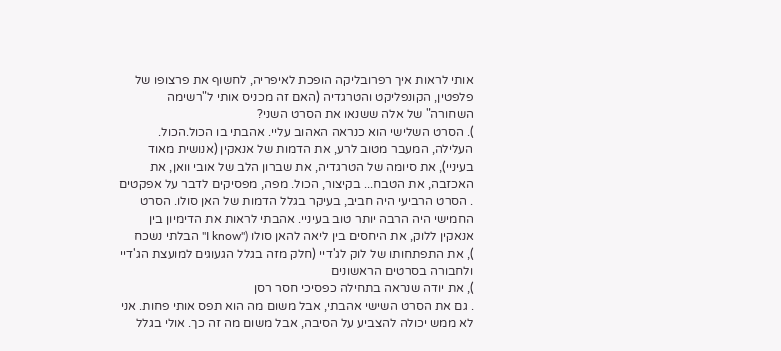אותי לראות איך רפרובליקה הופכת לאיפריה, לחשוף את פרצופו של פלפטין, הקונפליקט והטרגדיה (האם זה מכניס אותי ל"רשימה השחורה" של אלה ששנאו את הסרט השני?
). הסרט השלישי הוא כנראה האהוב עליי. אהבתי בו הכול.הכול. העלילה, המעבר מטוב לרע, את הדמות של אנאקין (אנושית מאוד בעיניי), את סיומה של הטרגדיה, את שברון הלב של אובי וואן, את האכזבה, את הטבח... בקיצור, הכול. מפה, מפסיקים לדבר על אפקטים
. הסרט הרביעי היה חביב, בעיקר בגלל הדמות של האן סולו. הסרט החמישי היה הרבה יותר טוב בעיניי. אהבתי לראות את הדימיון בין אנאקין ללוק, את היחסים בין ליאה להאן סולו ("I know" הבלתי נשכח
), את התפתחותו של לוק לג'דיי (חלק מזה בגלל הגעוגים למועצת הג'דיי ולחבורה בסרטים הראשונים
), את יודה שנראה בתחילה כפסיכי חסר רסן
. גם את הסרט השישי אהבתי, אבל משום מה הוא תפס אותי פחות. אני לא ממש יכולה להצביע על הסיבה, אבל משום מה זה כך. אולי בגלל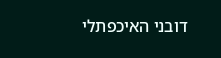דובני האיכפתלי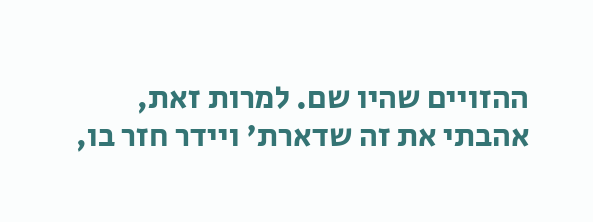ההזויים שהיו שם. למרות זאת, אהבתי את זה שדארת' ויידר חזר בו,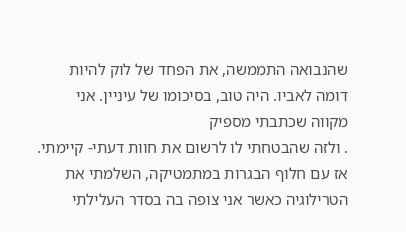שהנבואה התממשה, את הפחד של לוק להיות דומה לאביו. היה טוב, בסיכומו של עיניין. אני מקווה שכתבתי מספיק
. ולזה שהבטחתי לו לרשום את חוות דעתי- קיימתי.
אז עם חלוף הבגרות במתמטיקה, השלמתי את הטרילוגיה כאשר אני צופה בה בסדר העלילתי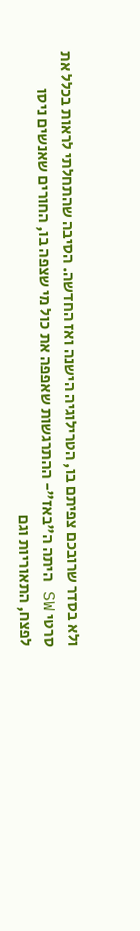ולא בסדר שרובכם צפיתם בו, הטרילוגיה הישנה ואז החדשה. הסיבה שהתחלתי לראות בכלל את סרטי SW היתה ה"באז"- ההתרגשות שאפפה את כול מי שצפה בו, החורים שאנשים ניסו לפצח, התאוריות וגם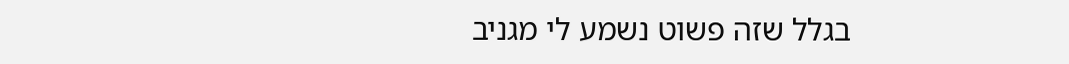בגלל שזה פשוט נשמע לי מגניב